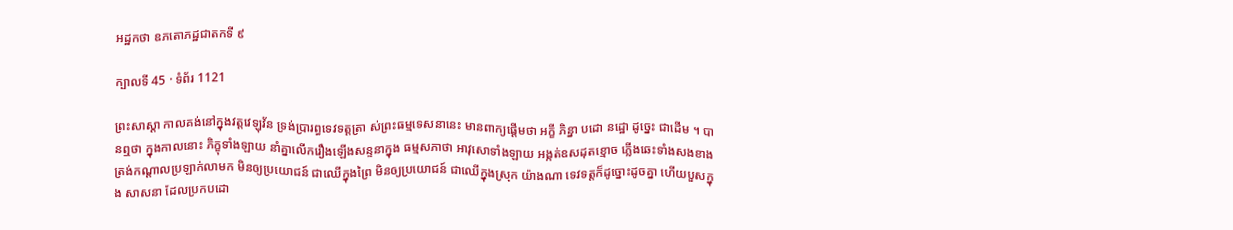អដ្ឋកថា ឧភតោភដ្ឋជាតកទី ៩

ក្បាលទី 45 · ទំព័រ 1121

ព្រះសាស្តា កាលគង់នៅក្នុងវត្តវេឡុវ័ន ទ្រង់ប្រារព្ធទេវទត្តត្រា ស់ព្រះធម្មទេសនានេះ មានពាក្យផ្តើមថា អក្ខី ភិន្នា បដោ នដ្ឋោ ដូច្នេះ ជាដើម ។ បានឮថា ក្នុងកាលនោះ ភិក្ខុទាំងឡាយ នាំគ្នាលើករឿងឡើងសន្ទនាក្នុង ធម្មសភាថា អាវុសោទាំងឡាយ អង្កត់ឧសដុតខ្មោច ភ្លើងឆេះទាំងសងខាង ត្រង់កណ្តាលប្រឡាក់លាមក មិនឲ្យប្រយោជន៍ ជាឈើក្នុងព្រៃ មិនឲ្យប្រយោជន៍ ជាឈើក្នុងស្រុក យ៉ាងណា ទេវទត្តក៏ដូច្នោះដូចគ្នា ហើយបួសក្នុង សាសនា ដែលប្រកបដោ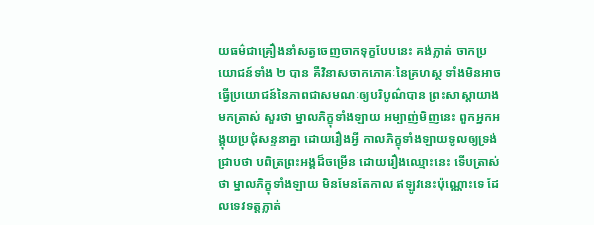យធម៌ជាគ្រឿងនាំសត្វចេញចាកទុក្ខបែបនេះ គង់ភ្លាត់ ចាកប្រយោជន៍ទាំង ២ បាន គឺវិនាសចាកភោគៈនៃគ្រហស្ថ ទាំងមិនអាច ធ្វើប្រយោជន៍នៃភាពជាសមណៈឲ្យបរិបូណ៌បាន ព្រះសាស្តាយាងមកត្រាស់ សួរថា ម្នាលភិក្ខុទាំងឡាយ អម្បាញ់មិញនេះ ពួកអ្នកអង្គុយប្រជុំសន្ទនាគ្នា ដោយរឿងអ្វី កាលភិក្ខុទាំងឡាយទូលឲ្យទ្រង់ជ្រាបថា បពិត្រព្រះអង្គដ៏ចម្រើន ដោយរឿងឈ្មោះនេះ ទើបត្រាស់ថា ម្នាលភិក្ខុទាំងឡាយ មិនមែនតែកាល ឥឡូវនេះប៉ុណ្ណោះទេ ដែលទេវទត្តភ្លាត់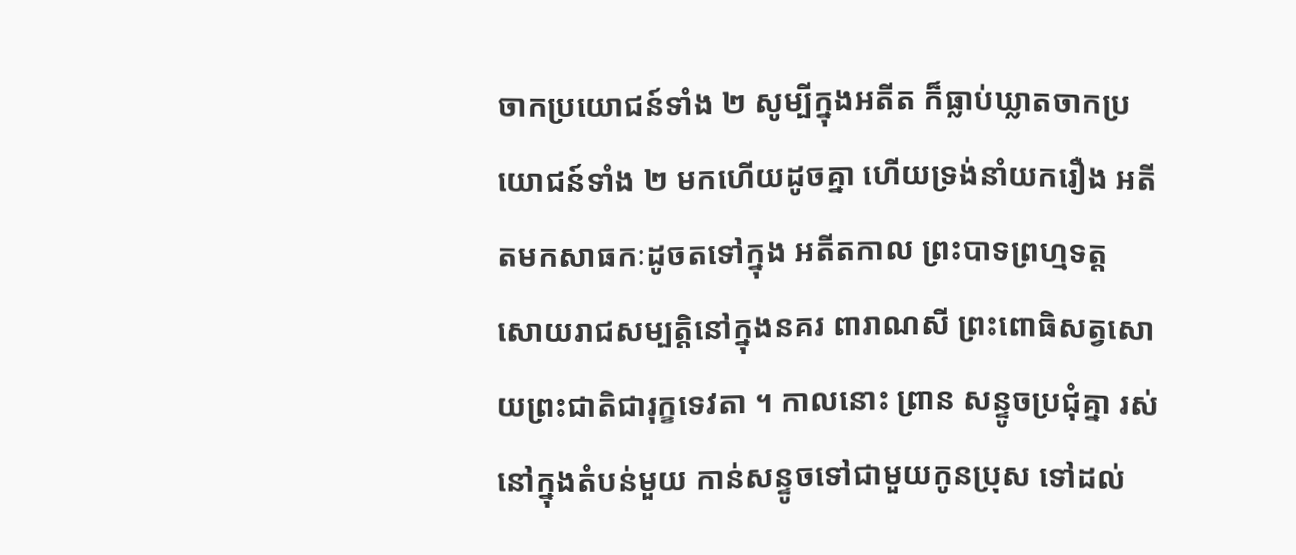ចាកប្រយោជន៍ទាំង ២ សូម្បីក្នុងអតីត ក៏ធ្លាប់ឃ្លាតចាកប្រយោជន៍ទាំង ២ មកហើយដូចគ្នា ហើយទ្រង់នាំយករឿង អតីតមកសាធកៈដូចតទៅក្នុង អតីតកាល ព្រះបាទព្រហ្មទត្ត សោយរាជសម្បត្តិនៅក្នុងនគរ ពារាណសី ព្រះពោធិសត្វសោយព្រះជាតិជារុក្ខទេវតា ។ កាលនោះ ព្រាន សន្ទូចប្រជុំគ្នា រស់នៅក្នុងតំបន់មួយ កាន់សន្ទូចទៅជាមួយកូនប្រុស ទៅដល់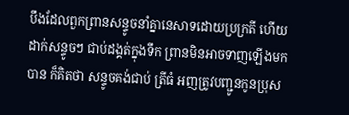បឹងដែលពួកព្រានសន្ទូចនាំគ្នានេសាទដោយប្រក្រតី ហើយដាក់សន្ទូចៗ ជាប់ដង្គត់ក្នុងទឹក ព្រានមិនអាចទាញឡើងមកបាន ក៏គិតថា សន្ទូចគង់ជាប់ ត្រីធំ អញត្រូវបញ្ជូនកូនប្រុស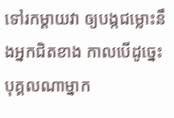ទៅរកម្តាយវា ឲ្យបង្កជម្លោះនឹងអ្នកជិតខាង កាលបើដូច្នេះ បុគ្គលណាម្នាក